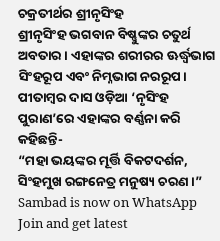ଚକ୍ରତୀର୍ଥର ଶ୍ରୀନୃସିଂହ
ଶ୍ରୀନୃସିଂହ ଭଗବାନ ବିଷ୍ଣୁଙ୍କର ଚତୁର୍ଥ ଅବତାର। ଏହାଙ୍କର ଶରୀରର ଊର୍ଦ୍ଧ୍ୱଭାଗ ସିଂହରୂପ ଏବଂ ନିମ୍ନଭାଗ ନରରୂପ। ପୀତାମ୍ବର ଦାସ ଓଡ଼ିଆ ‘ନୃସିଂହ ପୁରାଣ’ରେ ଏହାଙ୍କର ବର୍ଣ୍ଣନା କରି କହିଛନ୍ତି-
“ମହା ଭୟଙ୍କର ମୂର୍ତ୍ତି ବିକଟଦର୍ଶନ,
ସିଂହମୁଖ ରଙ୍ଗନେତ୍ର ମନୁଷ୍ୟ ଚରଣ।”
Sambad is now on WhatsApp
Join and get latest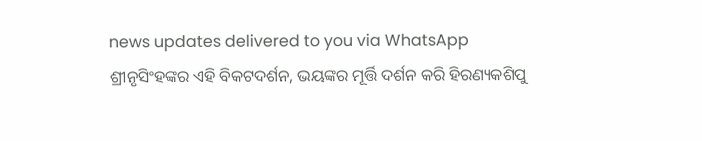news updates delivered to you via WhatsApp
ଶ୍ରୀନୃସିଂହଙ୍କର ଏହି ବିକଟଦର୍ଶନ, ଭୟଙ୍କର ମୂର୍ତ୍ତି ଦର୍ଶନ କରି ହିରଣ୍ୟକଶିପୁ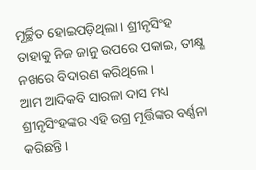ମୂର୍ଚ୍ଛିତ ହୋଇପଡ଼ିଥିଲା। ଶ୍ରୀନୃସିଂହ ତାହାକୁ ନିଜ ଜାନୁ ଉପରେ ପକାଇ, ତୀକ୍ଷ୍ଣ ନଖରେ ବିଦାରଣ କରିଥିଲେ।
ଆମ ଆଦିକବି ସାରଳା ଦାସ ମଧ୍ୟ ଶ୍ରୀନୃସିଂହଙ୍କର ଏହି ଉଗ୍ର ମୂର୍ତ୍ତିଙ୍କର ବର୍ଣ୍ଣନା କରିଛନ୍ତି।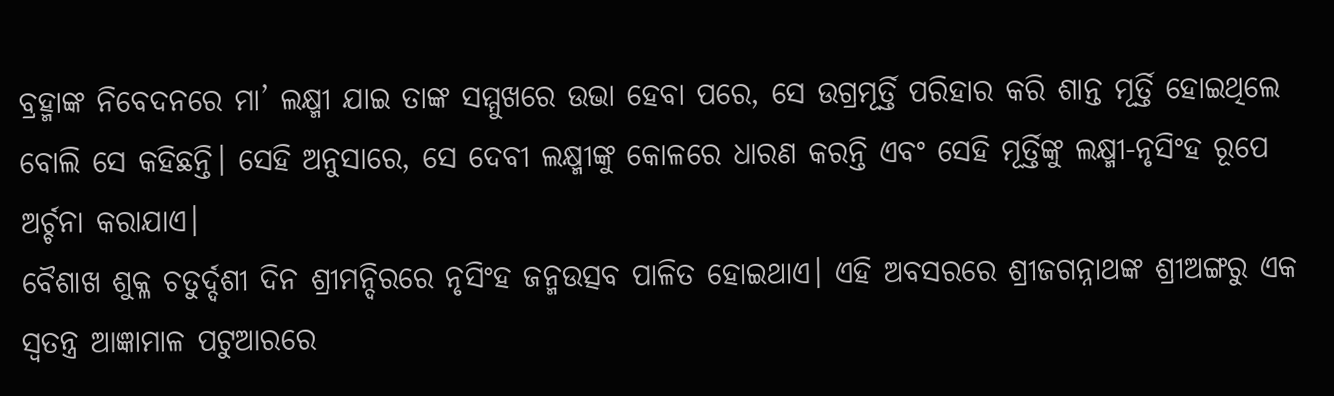ବ୍ରହ୍ମାଙ୍କ ନିବେଦନରେ ମା’ ଲକ୍ଷ୍ମୀ ଯାଇ ତାଙ୍କ ସମ୍ମୁଖରେ ଉଭା ହେବା ପରେ, ସେ ଉଗ୍ରମୂର୍ତ୍ତି ପରିହାର କରି ଶାନ୍ତ ମୂର୍ତ୍ତି ହୋଇଥିଲେ ବୋଲି ସେ କହିଛନ୍ତି। ସେହି ଅନୁସାରେ, ସେ ଦେବୀ ଲକ୍ଷ୍ମୀଙ୍କୁ କୋଳରେ ଧାରଣ କରନ୍ତି ଏବଂ ସେହି ମୂର୍ତ୍ତିଙ୍କୁ ଲକ୍ଷ୍ମୀ-ନୃସିଂହ ରୂପେ ଅର୍ଚ୍ଚନା କରାଯାଏ।
ବୈଶାଖ ଶୁକ୍ଳ ଚତୁର୍ଦ୍ଦଶୀ ଦିନ ଶ୍ରୀମନ୍ଦିରରେ ନୃସିଂହ ଜନ୍ମଉତ୍ସବ ପାଳିତ ହୋଇଥାଏ। ଏହି ଅବସରରେ ଶ୍ରୀଜଗନ୍ନାଥଙ୍କ ଶ୍ରୀଅଙ୍ଗରୁ ଏକ ସ୍ୱତନ୍ତ୍ର ଆଜ୍ଞାମାଳ ପଟୁଆରରେ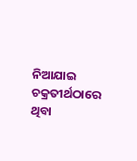ନିଆଯାଇ ଚକ୍ରତୀର୍ଥଠାରେ ଥିବା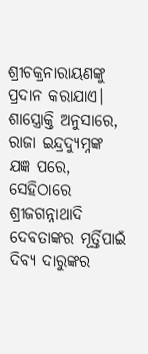ଶ୍ରୀଚକ୍ରନାରାୟଣଙ୍କୁ ପ୍ରଦାନ କରାଯାଏ। ଶାସ୍ତ୍ରୋକ୍ତି ଅନୁସାରେ, ରାଜା ଇନ୍ଦ୍ରଦ୍ୟୁମ୍ନଙ୍କ ଯଜ୍ଞ ପରେ, ସେହିଠାରେ ଶ୍ରୀଜଗନ୍ନାଥାଦି ଦେବତାଙ୍କର ମୂର୍ତ୍ତିପାଇଁ ଦିବ୍ୟ ଦାରୁଙ୍କର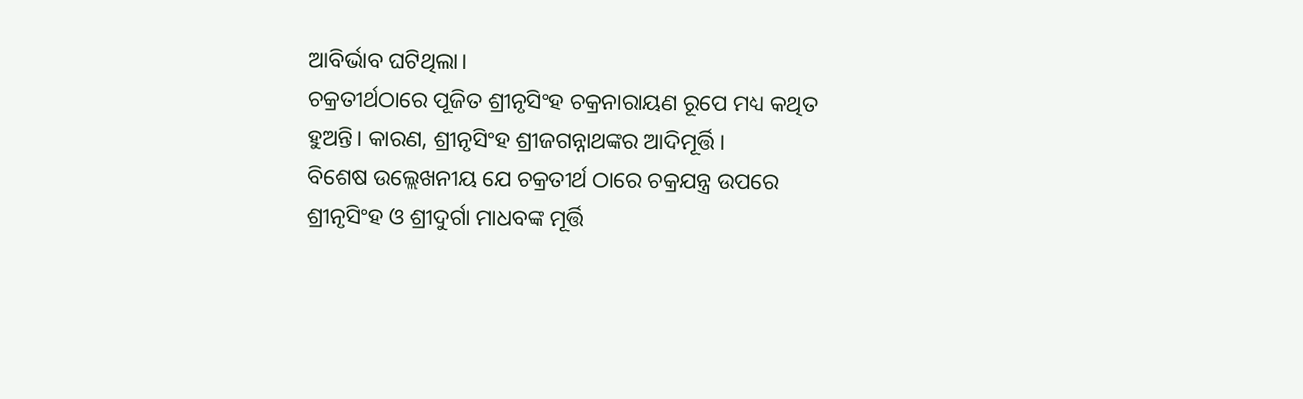ଆବିର୍ଭାବ ଘଟିଥିଲା।
ଚକ୍ରତୀର୍ଥଠାରେ ପୂଜିତ ଶ୍ରୀନୃସିଂହ ଚକ୍ରନାରାୟଣ ରୂପେ ମଧ୍ୟ କଥିତ ହୁଅନ୍ତି। କାରଣ, ଶ୍ରୀନୃସିଂହ ଶ୍ରୀଜଗନ୍ନାଥଙ୍କର ଆଦିମୂର୍ତ୍ତି।
ବିଶେଷ ଉଲ୍ଲେଖନୀୟ ଯେ ଚକ୍ରତୀର୍ଥ ଠାରେ ଚକ୍ରଯନ୍ତ୍ର ଉପରେ ଶ୍ରୀନୃସିଂହ ଓ ଶ୍ରୀଦୁର୍ଗା ମାଧବଙ୍କ ମୂର୍ତ୍ତି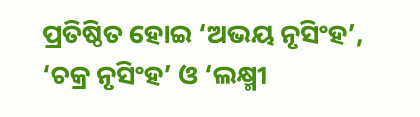ପ୍ରତିଷ୍ଠିତ ହୋଇ ‘ଅଭୟ ନୃସିଂହ’, ‘ଚକ୍ର ନୃସିଂହ’ ଓ ‘ଲକ୍ଷ୍ମୀ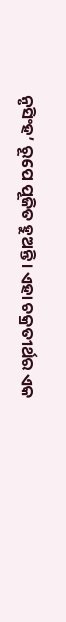ନୃସିଂହ’ ରୂପେ ପୂଜିତ ହୁଅନ୍ତି। ଏହା ଚକ୍ରତୀର୍ଥର ଏକ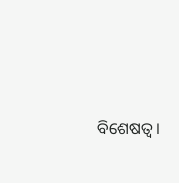ବିଶେଷତ୍ୱ।